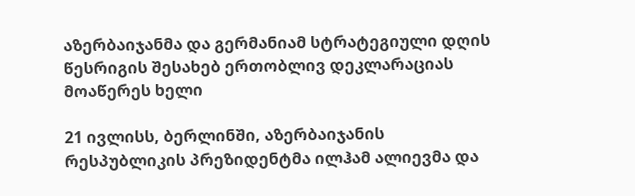აზერბაიჯანმა და გერმანიამ სტრატეგიული დღის წესრიგის შესახებ ერთობლივ დეკლარაციას მოაწერეს ხელი

21 ივლისს, ბერლინში, აზერბაიჯანის რესპუბლიკის პრეზიდენტმა ილჰამ ალიევმა და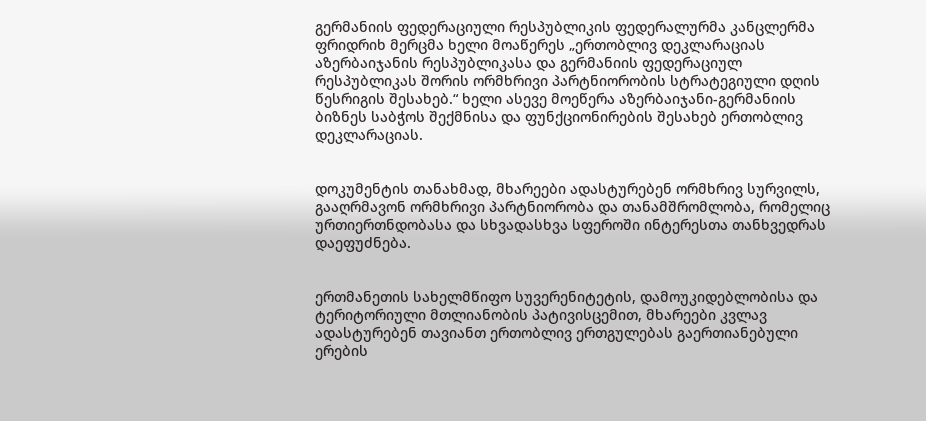გერმანიის ფედერაციული რესპუბლიკის ფედერალურმა კანცლერმა ფრიდრიხ მერცმა ხელი მოაწერეს „ერთობლივ დეკლარაციას აზერბაიჯანის რესპუბლიკასა და გერმანიის ფედერაციულ რესპუბლიკას შორის ორმხრივი პარტნიორობის სტრატეგიული დღის წესრიგის შესახებ.“ ხელი ასევე მოეწერა აზერბაიჯანი-გერმანიის ბიზნეს საბჭოს შექმნისა და ფუნქციონირების შესახებ ერთობლივ დეკლარაციას.


დოკუმენტის თანახმად, მხარეები ადასტურებენ ორმხრივ სურვილს, გააღრმავონ ორმხრივი პარტნიორობა და თანამშრომლობა, რომელიც ურთიერთნდობასა და სხვადასხვა სფეროში ინტერესთა თანხვედრას დაეფუძნება.


ერთმანეთის სახელმწიფო სუვერენიტეტის, დამოუკიდებლობისა და ტერიტორიული მთლიანობის პატივისცემით, მხარეები კვლავ ადასტურებენ თავიანთ ერთობლივ ერთგულებას გაერთიანებული ერების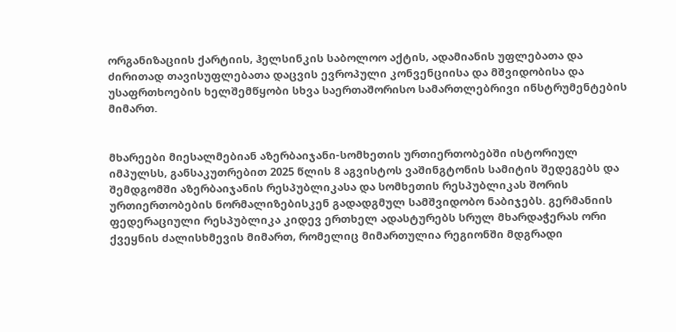ორგანიზაციის ქარტიის, ჰელსინკის საბოლოო აქტის, ადამიანის უფლებათა და ძირითად თავისუფლებათა დაცვის ევროპული კონვენციისა და მშვიდობისა და უსაფრთხოების ხელშემწყობი სხვა საერთაშორისო სამართლებრივი ინსტრუმენტების მიმართ.


მხარეები მიესალმებიან აზერბაიჯანი-სომხეთის ურთიერთობებში ისტორიულ იმპულსს, განსაკუთრებით 2025 წლის 8 აგვისტოს ვაშინგტონის სამიტის შედეგებს და შემდგომში აზერბაიჯანის რესპუბლიკასა და სომხეთის რესპუბლიკას შორის ურთიერთობების ნორმალიზებისკენ გადადგმულ სამშვიდობო ნაბიჯებს. გერმანიის ფედერაციული რესპუბლიკა კიდევ ერთხელ ადასტურებს სრულ მხარდაჭერას ორი ქვეყნის ძალისხმევის მიმართ, რომელიც მიმართულია რეგიონში მდგრადი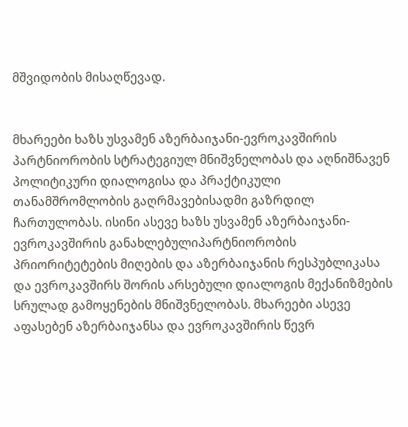მშვიდობის მისაღწევად.


მხარეები ხაზს უსვამენ აზერბაიჯანი-ევროკავშირის პარტნიორობის სტრატეგიულ მნიშვნელობას და აღნიშნავენ პოლიტიკური დიალოგისა და პრაქტიკული თანამშრომლობის გაღრმავებისადმი გაზრდილ ჩართულობას. ისინი ასევე ხაზს უსვამენ აზერბაიჯანი-ევროკავშირის განახლებულიპარტნიორობის პრიორიტეტების მიღების და აზერბაიჯანის რესპუბლიკასა და ევროკავშირს შორის არსებული დიალოგის მექანიზმების სრულად გამოყენების მნიშვნელობას. მხარეები ასევე აფასებენ აზერბაიჯანსა და ევროკავშირის წევრ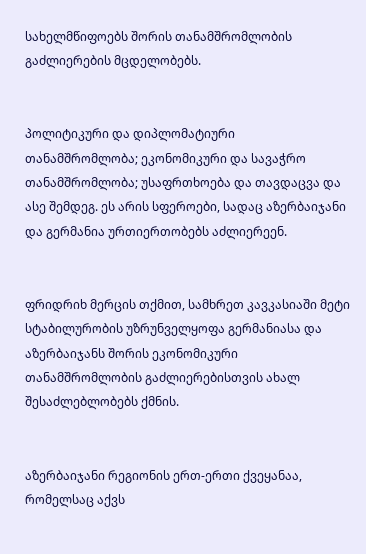სახელმწიფოებს შორის თანამშრომლობის გაძლიერების მცდელობებს.


პოლიტიკური და დიპლომატიური თანამშრომლობა; ეკონომიკური და სავაჭრო თანამშრომლობა; უსაფრთხოება და თავდაცვა და ასე შემდეგ. ეს არის სფეროები, სადაც აზერბაიჯანი და გერმანია ურთიერთობებს აძლიერეენ.


ფრიდრიხ მერცის თქმით, სამხრეთ კავკასიაში მეტი სტაბილურობის უზრუნველყოფა გერმანიასა და აზერბაიჯანს შორის ეკონომიკური თანამშრომლობის გაძლიერებისთვის ახალ შესაძლებლობებს ქმნის.


აზერბაიჯანი რეგიონის ერთ-ერთი ქვეყანაა, რომელსაც აქვს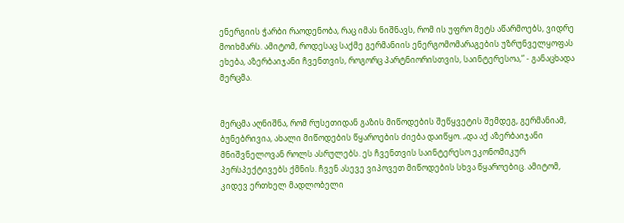ენერგიის ჭარბი რაოდენობა, რაც იმას ნიშნავს, რომ ის უფრო მეტს აწარმოებს, ვიდრე მოიხმარს. ამიტომ, როდესაც საქმე გერმანიის ენერგომომარაგების უზრუნველყოფას ეხება, აზერბაიჯანი ჩვენთვის, როგორც პარტნიორისთვის, საინტერესოა,“ - განაცხადა მერცმა.


მერცმა აღნიშნა, რომ რუსეთიდან გაზის მიწოდების შეწყვეტის შემდეგ, გერმანიამ, ბუნებრივია, ახალი მიწოდების წყაროების ძიება დაიწყო. „და აქ აზერბაიჯანი მნიშვნელოვან როლს ასრულებს. ეს ჩვენთვის საინტერესო ეკონომიკურ პერსპექტივებს ქმნის. ჩვენ ასევე ვიპოვეთ მიწოდების სხვა წყაროებიც. ამიტომ, კიდევ ერთხელ მადლობელი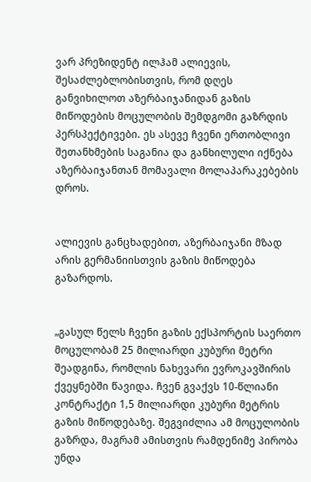ვარ პრეზიდენტ ილჰამ ალიევის, შესაძლებლობისთვის, რომ დღეს განვიხილოთ აზერბაიჯანიდან გაზის მიწოდების მოცულობის შემდგომი გაზრდის პერსპექტივები. ეს ასევე ჩვენი ერთობლივი შეთანხმების საგანია და განხილული იქნება აზერბაიჯანთან მომავალი მოლაპარაკებების დროს.


ალიევის განცხადებით, აზერბაიჯანი მზად არის გერმანიისთვის გაზის მიწოდება გაზარდოს.


„გასულ წელს ჩვენი გაზის ექსპორტის საერთო მოცულობამ 25 მილიარდი კუბური მეტრი შეადგინა, რომლის ნახევარი ევროკავშირის ქვეყნებში წავიდა. ჩვენ გვაქვს 10-წლიანი კონტრაქტი 1,5 მილიარდი კუბური მეტრის გაზის მიწოდებაზე. შეგვიძლია ამ მოცულობის გაზრდა, მაგრამ ამისთვის რამდენიმე პირობა უნდა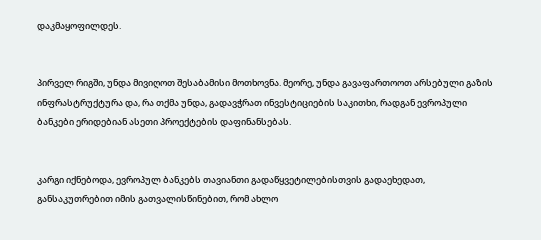დაკმაყოფილდეს.


პირველ რიგში, უნდა მივიღოთ შესაბამისი მოთხოვნა. მეორე, უნდა გავაფართოოთ არსებული გაზის ინფრასტრუქტურა და, რა თქმა უნდა, გადავჭრათ ინვესტიციების საკითხი, რადგან ევროპული ბანკები ერიდებიან ასეთი პროექტების დაფინანსებას.


კარგი იქნებოდა, ევროპულ ბანკებს თავიანთი გადაწყვეტილებისთვის გადაეხედათ, განსაკუთრებით იმის გათვალისწინებით, რომ ახლო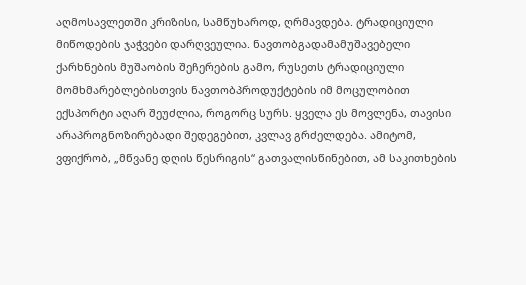აღმოსავლეთში კრიზისი, სამწუხაროდ, ღრმავდება. ტრადიციული მიწოდების ჯაჭვები დარღვეულია. ნავთობგადამამუშავებელი ქარხნების მუშაობის შეჩერების გამო, რუსეთს ტრადიციული მომხმარებლებისთვის ნავთობპროდუქტების იმ მოცულობით ექსპორტი აღარ შეუძლია, როგორც სურს. ყველა ეს მოვლენა, თავისი არაპროგნოზირებადი შედეგებით, კვლავ გრძელდება. ამიტომ, ვფიქრობ, „მწვანე დღის წესრიგის“ გათვალისწინებით, ამ საკითხების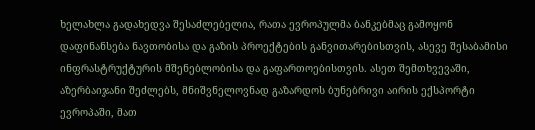ხელახლა გადახედვა შესაძლებელია, რათა ევროპულმა ბანკებმაც გამოყონ დაფინანსება ნავთობისა და გაზის პროექტების განვითარებისთვის, ასევე შესაბამისი ინფრასტრუქტურის მშენებლობისა და გაფართოებისთვის. ასეთ შემთხვევაში, აზერბაიჯანი შეძლებს, მნიშვნელოვნად გაზარდოს ბუნებრივი აირის ექსპორტი ევროპაში, მათ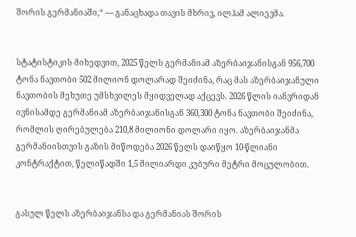შორის გერმანიაში,“ — განაცხადა თავის მხრივ, ილჰამ ალიევმა.


სტატისტიკის მიხედვით, 2025 წელს გერმანიამ აზერბაიჯანისგან 956,700 ტონა ნავთობი 502 მილიონ დოლარად შეიძინა, რაც მას აზერბაიჯანული ნავთობის მეხუთე უმსხვილეს მყიდველად აქცევს. 2026 წლის იანვრიდან ივნისამდე გერმანიამ აზერბაიჯანისგან 360,300 ტონა ნავთობი შეიძინა, რომლის ღირებულება 210,8 მილიონი დოლარი იყო. აზერბაიჯანმა გერმანიისთვის გაზის მიწოდება 2026 წელს დაიწყო 10-წლიანი კონტრაქტით, წელიწადში 1,5 მილიარდი კუბური მეტრი მოცულობით.


გასულ წელს აზერბაიჯანსა და გერმანიას შორის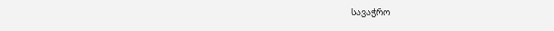სავაჭრო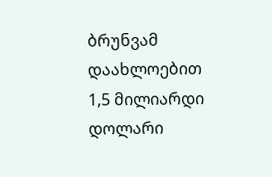ბრუნვამ დაახლოებით 1,5 მილიარდი დოლარი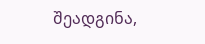შეადგინა,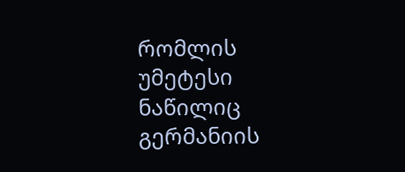რომლის უმეტესი ნაწილიც გერმანიის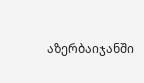აზერბაიჯანში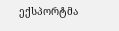ექსპორტმა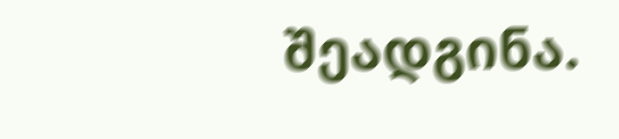შეადგინა.